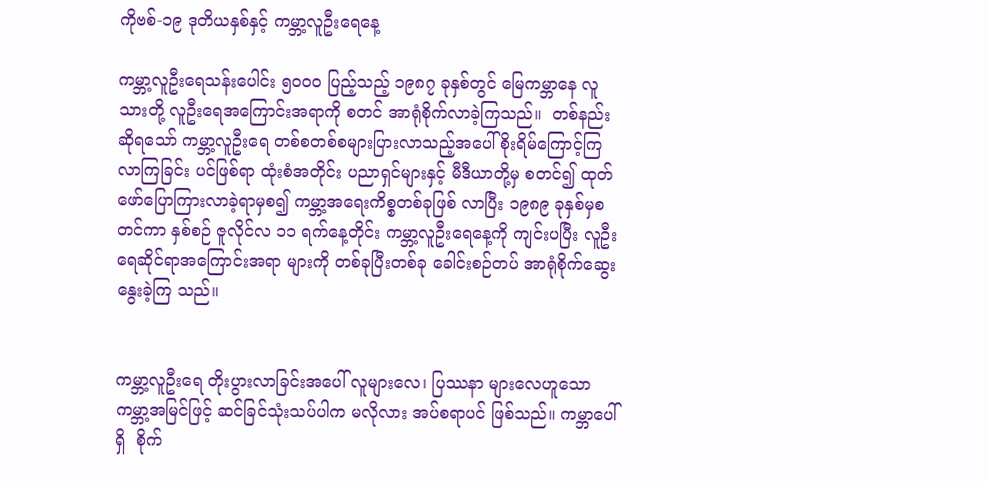ကိုဗစ်-၁၉ ဒုတိယနှစ်နှင့် ကမ္ဘာ့လူဦးရေနေ့

ကမ္ဘာ့လူဦးရေသန်းပေါင်း ၅၀၀၀ ပြည့်သည့် ၁၉၈၇ ခုနှစ်တွင် မြေကမ္ဘာနေ လူသားတို့ လူဦးရေအကြောင်းအရာကို စတင် အာရုံစိုက်လာခဲ့ကြသည်။  တစ်နည်းဆိုရသော် ကမ္ဘာ့လူဦးရေ တစ်စတစ်စများပြားလာသည့်အပေါ် စိုးရိမ်ကြောင့်ကြလာကြခြင်း ပင်ဖြစ်ရာ ထုံးစံအတိုင်း ပညာရှင်များနှင့် မီဒီယာတို့မှ စတင်၍ ထုတ်ဖော်ပြောကြားလာခဲ့ရာမှစ၍ ကမ္ဘာ့အရေးကိစ္စတစ်ခုဖြစ် လာပြီး ၁၉၈၉ ခုနှစ်မှစတင်ကာ နှစ်စဉ် ဇူလိုင်လ ၁၁ ရက်နေ့တိုင်း ကမ္ဘာ့လူဦးရေနေ့ကို ကျင်းပပြီး လူဦးရေဆိုင်ရာအကြောင်းအရာ များကို တစ်ခုပြီးတစ်ခု ခေါင်းစဉ်တပ် အာရုံစိုက်ဆွေးနွေးခဲ့ကြ သည်။


ကမ္ဘာ့လူဦးရေ တိုးပွားလာခြင်းအပေါ် လူများလေ၊ ပြဿနာ များလေဟူသော ကမ္ဘာ့အမြင်ဖြင့် ဆင်ခြင်သုံးသပ်ပါက မလိုလား အပ်စရာပင် ဖြစ်သည်။ ကမ္ဘာပေါ်ရှိ  စိုက်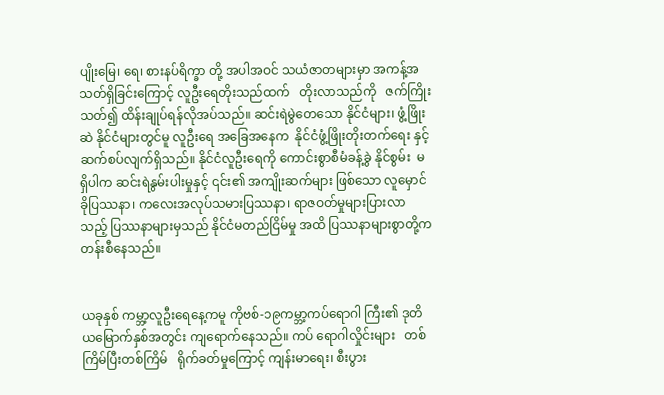ပျိုးမြေ၊ ရေ၊ စားနပ်ရိက္ခာ တို့ အပါအဝင် သယံဇာတများမှာ အကန့်အသတ်ရှိခြင်းကြောင့် လူဦးရေတိုးသည်ထက်   တိုးလာသည်ကို   ဇက်ကြိုးသတ်၍ ထိန်းချုပ်ရန်လိုအပ်သည်။ ဆင်းရဲမွဲတေသော နိုင်ငံများ၊ ဖွံ့ဖြိုးဆဲ နိုင်ငံများတွင်မူ လူဦးရေ အခြေအနေက  နိုင်ငံဖွံ့ဖြိုးတိုးတက်ရေး နှင့် ဆက်စပ်လျက်ရှိသည်။ နိုင်ငံလူဦးရေကို ကောင်းစွာစီမံခန့်ခွဲ နိုင်စွမ်း  မရှိပါက ဆင်းရဲနွမ်းပါးမှုနှင့် ၎င်း၏ အကျိုးဆက်များ ဖြစ်သော လူမှောင်ခိုပြဿနာ၊ ကလေးအလုပ်သမားပြဿနာ၊ ရာဇဝတ်မှုများပြားလာသည့် ပြဿနာများမှသည် နိုင်ငံမတည်ငြိမ်မှု အထိ ပြဿနာများစွာတို့က တန်းစီနေသည်။


ယခုနှစ် ကမ္ဘာ့လူဦးရေနေ့ကမူ ကိုဗစ်-၁၉ကမ္ဘာ့ကပ်ရောဂါ ကြီး၏ ဒုတိယမြောက်နှစ်အတွင်း ကျရောက်နေသည်။ ကပ် ရောဂါလှိုင်းများ   တစ်ကြိမ်ပြီးတစ်ကြိမ်   ရိုက်ခတ်မှုကြောင့် ကျန်းမာရေး၊ စီးပွား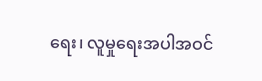ရေး၊ လူမှုရေးအပါအဝင်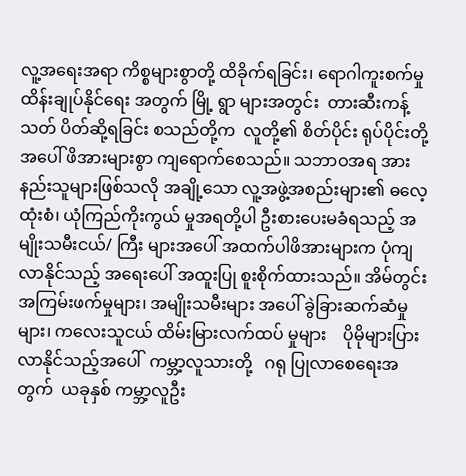လူ့အရေးအရာ ကိစ္စများစွာတို့ ထိခိုက်ရခြင်း၊ ရောဂါကူးစက်မှု ထိန်းချုပ်နိုင်ရေး အတွက် မြို့ ရွာ များအတွင်း  တားဆီးကန့်သတ် ပိတ်ဆို့ရခြင်း စသည်တို့က  လူတို့၏ စိတ်ပိုင်း ရုပ်ပိုင်းတို့အပေါ် ဖိအားများစွာ ကျရောက်စေသည်။ သဘာဝအရ အားနည်းသူများဖြစ်သလို အချို့သော လူ့အဖွဲ့အစည်းများ၏ ဓလေ့ထုံးစံ၊ ယုံကြည်ကိုးကွယ် မှုအရတို့ပါ ဦးစားပေးမခံရသည့် အမျိုးသမီးငယ်/ ကြီး များအပေါ် အထက်ပါဖိအားများက ပုံကျလာနိုင်သည့် အရေးပေါ် အထူးပြု စူးစိုက်ထားသည်။ အိမ်တွင်းအကြမ်းဖက်မှုများ၊ အမျိုးသမီးများ အပေါ် ခွဲခြားဆက်ဆံမှုများ၊ ကလေးသူငယ် ထိမ်းမြားလက်ထပ် မှုများ    ပိုမိုများပြားလာနိုင်သည့်အပေါ်  ကမ္ဘာ့လူသားတို့   ဂရု ပြုလာစေရေးအတွက်  ယခုနှစ် ကမ္ဘာ့လူဦး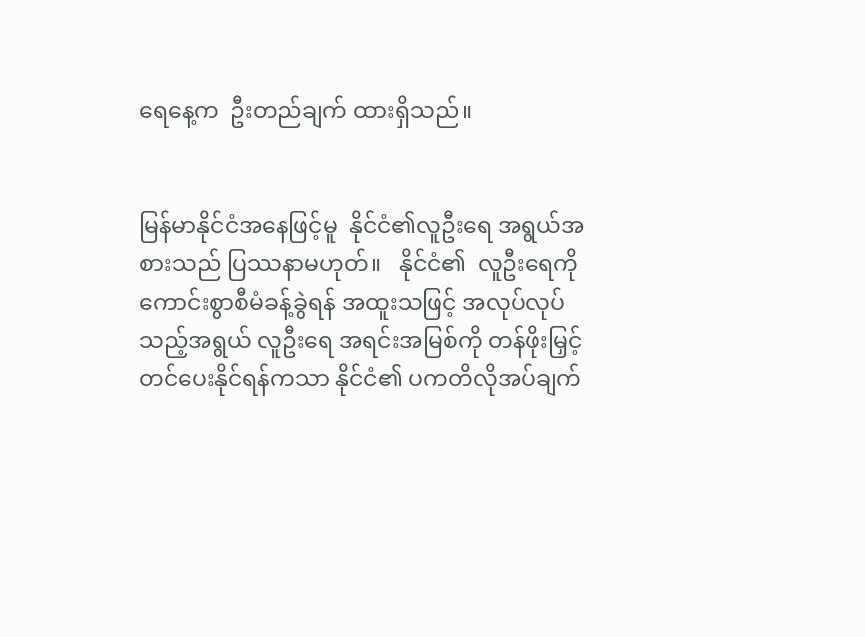ရေနေ့က  ဦးတည်ချက် ထားရှိသည်။


မြန်မာနိုင်ငံအနေဖြင့်မူ  နိုင်ငံ၏လူဦးရေ အရွယ်အစားသည် ပြဿနာမဟုတ်။   နိုင်ငံ၏  လူဦးရေကို ကောင်းစွာစီမံခန့်ခွဲရန် အထူးသဖြင့် အလုပ်လုပ်သည့်အရွယ် လူဦးရေ အရင်းအမြစ်ကို တန်ဖိုးမြှင့်တင်ပေးနိုင်ရန်ကသာ နိုင်ငံ၏ ပကတိလိုအပ်ချက်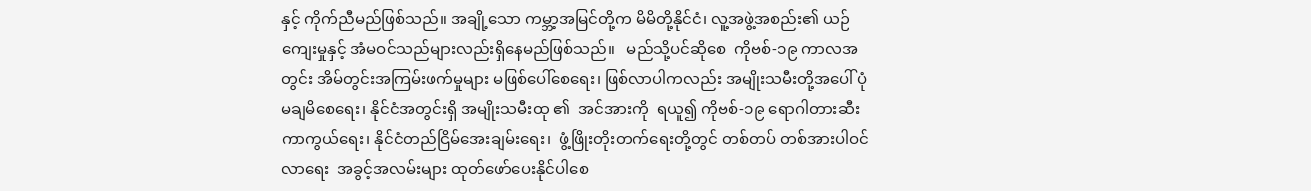နှင့် ကိုက်ညီမည်ဖြစ်သည်။ အချို့သော ကမ္ဘာ့အမြင်တို့က မိမိတို့နိုင်ငံ၊ လူ့အဖွဲ့အစည်း၏ ယဉ်ကျေးမှုနှင့် အံမဝင်သည်များလည်းရှိနေမည်ဖြစ်သည်။   မည်သို့ပင်ဆိုစေ  ကိုဗစ်-၁၉ ကာလအတွင်း အိမ်တွင်းအကြမ်းဖက်မှုများ မဖြစ်ပေါ်စေရေး၊ ဖြစ်လာပါကလည်း အမျိုးသမီးတို့အပေါ် ပုံမချမိစေရေး၊ နိုင်ငံအတွင်းရှိ အမျိုးသမီးထု ၏  အင်အားကို  ရယူ၍ ကိုဗစ်-၁၉ ရောဂါတားဆီးကာကွယ်ရေး၊ နိုင်ငံတည်ငြိမ်အေးချမ်းရေး၊  ဖွံ့ဖြိုးတိုးတက်ရေးတို့တွင် တစ်တပ် တစ်အားပါဝင်လာရေး  အခွင့်အလမ်းများ ထုတ်ဖော်ပေးနိုင်ပါစေ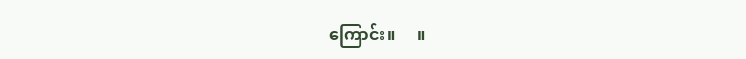ကြောင်း။     ။